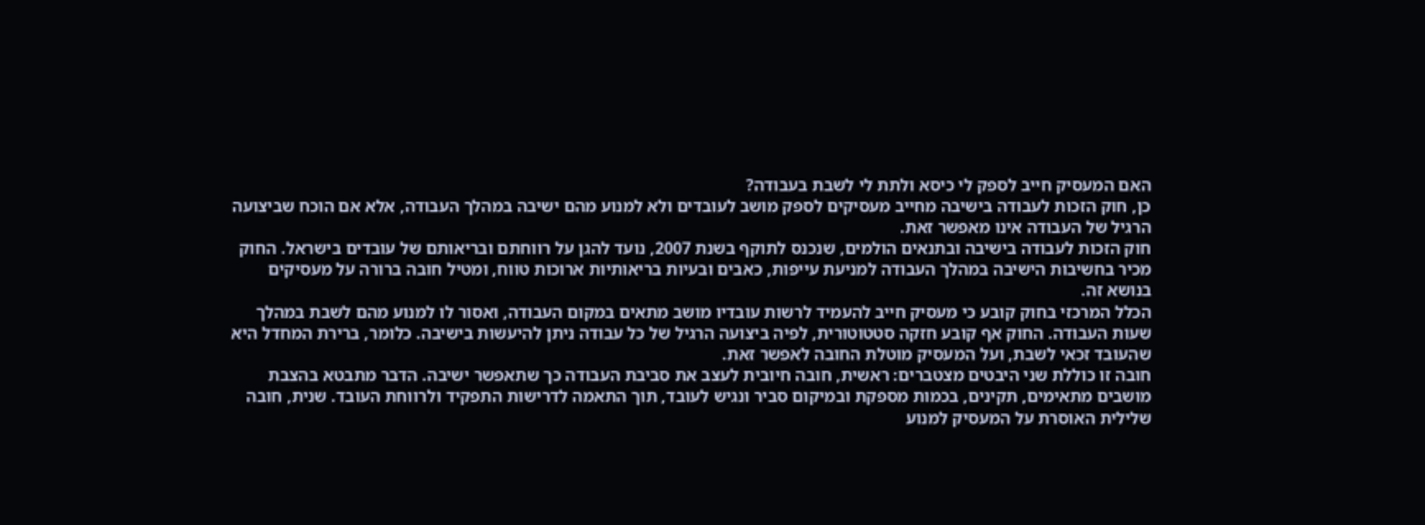האם המעסיק חייב לספק לי כיסא ולתת לי לשבת בעבודה?
כן, חוק הזכות לעבודה בישיבה מחייב מעסיקים לספק מושב לעובדים ולא למנוע מהם ישיבה במהלך העבודה, אלא אם הוכח שביצועה הרגיל של העבודה אינו מאפשר זאת.
חוק הזכות לעבודה בישיבה ובתנאים הולמים, שנכנס לתוקף בשנת 2007, נועד להגן על רווחתם ובריאותם של עובדים בישראל. החוק מכיר בחשיבות הישיבה במהלך העבודה למניעת עייפות, כאבים ובעיות בריאותיות ארוכות טווח, ומטיל חובה ברורה על מעסיקים בנושא זה.
הכלל המרכזי בחוק קובע כי מעסיק חייב להעמיד לרשות עובדיו מושב מתאים במקום העבודה, ואסור לו למנוע מהם לשבת במהלך שעות העבודה. החוק אף קובע חזקה סטטוטורית, לפיה ביצועה הרגיל של כל עבודה ניתן להיעשות בישיבה. כלומר, ברירת המחדל היא שהעובד זכאי לשבת, ועל המעסיק מוטלת החובה לאפשר זאת.
חובה זו כוללת שני היבטים מצטברים: ראשית, חובה חיובית לעצב את סביבת העבודה כך שתאפשר ישיבה. הדבר מתבטא בהצבת מושבים מתאימים, תקינים, בכמות מספקת ובמיקום סביר ונגיש לעובד, תוך התאמה לדרישות התפקיד ולרווחת העובד. שנית, חובה שלילית האוסרת על המעסיק למנוע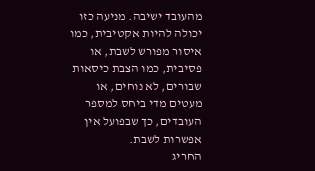מהעובד ישיבה. מניעה כזו יכולה להיות אקטיבית, כמו איסור מפורש לשבת, או פסיבית, כמו הצבת כיסאות שבורים, לא נוחים, או מעטים מדי ביחס למספר העובדים, כך שבפועל אין אפשרות לשבת.
החריג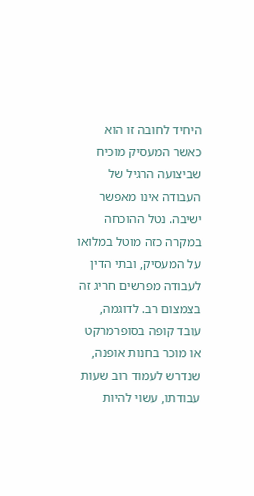היחיד לחובה זו הוא כאשר המעסיק מוכיח שביצועה הרגיל של העבודה אינו מאפשר ישיבה. נטל ההוכחה במקרה כזה מוטל במלואו על המעסיק, ובתי הדין לעבודה מפרשים חריג זה בצמצום רב. לדוגמה, עובד קופה בסופרמרקט או מוכר בחנות אופנה, שנדרש לעמוד רוב שעות עבודתו, עשוי להיות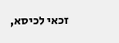זכאי לכיסא,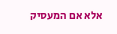אלא אם המעסיק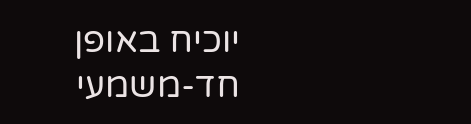יוכיח באופן חד-משמעי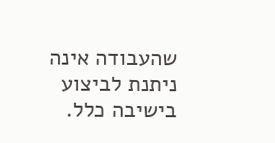שהעבודה אינה ניתנת לביצוע בישיבה כלל.